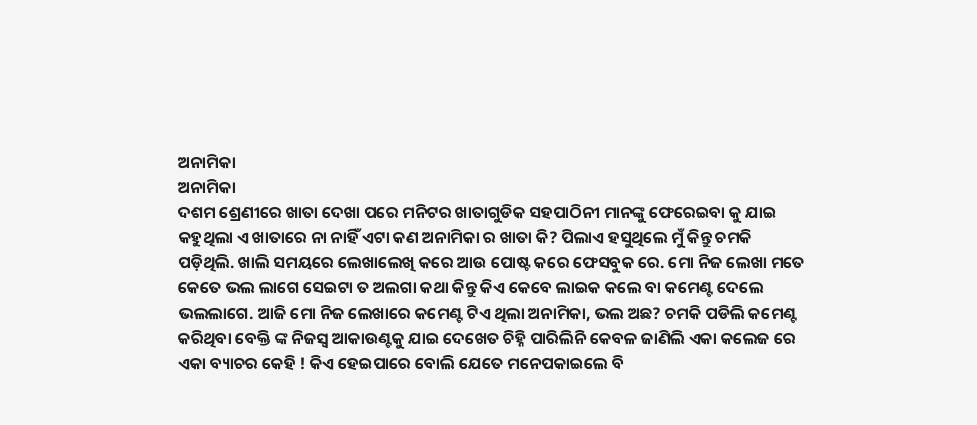ଅନାମିକା
ଅନାମିକା
ଦଶମ ଶ୍ରେଣୀରେ ଖାତା ଦେଖା ପରେ ମନିଟର ଖାତାଗୁଡିକ ସହପାଠିନୀ ମାନଙ୍କୁ ଫେରେଇବା କୁ ଯାଇ କହୁଥିଲା ଏ ଖାତାରେ ନା ନାହିଁ ଏଟା କଣ ଅନାମିକା ର ଖାତା କି? ପିଲାଏ ହସୁଥିଲେ ମୁଁ କିନ୍ତୁ ଚମକି ପଡ଼ିଥିଲି. ଖାଲି ସମୟରେ ଲେଖାଲେଖି କରେ ଆଉ ପୋଷ୍ଟ କରେ ଫେସବୁକ ରେ. ମୋ ନିଜ ଲେଖା ମତେ କେତେ ଭଲ ଲାଗେ ସେଇଟା ତ ଅଲଗା କଥା କିନ୍ତୁ କିଏ କେବେ ଲାଇକ କଲେ ବା କମେଣ୍ଟ ଦେଲେ ଭଲଲାଗେ. ଆଜି ମୋ ନିଜ ଲେଖାରେ କମେଣ୍ଟ ଟିଏ ଥିଲା ଅନାମିକା, ଭଲ ଅଛ? ଚମକି ପଡିଲି କମେଣ୍ଟ କରିଥିବା ବେକ୍ତି ଙ୍କ ନିଜସ୍ୱ ଆକାଉଣ୍ଟକୁ ଯାଇ ଦେଖେତ ଚିହ୍ନି ପାରିଲିନି କେବଳ ଜାଣିଲି ଏକା କଲେଜ ରେ ଏକା ବ୍ୟାଚର କେହି ! କିଏ ହେଇପାରେ ବୋଲି ଯେତେ ମନେପକାଇଲେ ବି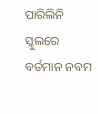ପାରିଲିନି ସ୍କୁଲରେ ବର୍ତମାନ ନବମ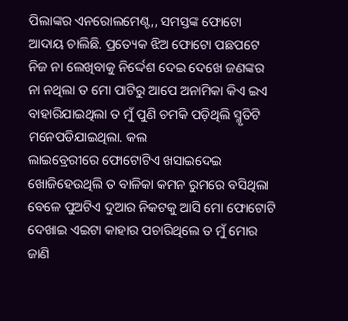ପିଲାଙ୍କର ଏନରୋଲମେଣ୍ଟ,, ସମସ୍ତଙ୍କ ଫୋଟୋ ଆଦାୟ ଚାଲିଛି. ପ୍ରତ୍ୟେକ ଝିଅ ଫୋଟୋ ପଛପଟେ ନିଜ ନା ଲେଖିବାକୁ ନିର୍ଦ୍ଦେଶ ଦେଇ ଦେଖେ ଜଣଙ୍କର ନା ନଥିଲା ତ ମୋ ପାଟିରୁ ଆପେ ଅନାମିକା କିଏ ଇଏ ବାହାରିଯାଇଥିଲା ତ ମୁଁ ପୁଣି ଚମକି ପଡ଼ିଥିଲି ସ୍ମୃତିଟି ମନେପଡିଯାଇଥିଲା. କଲ
ଲାଇବ୍ରେରୀରେ ଫୋଟୋଟିଏ ଖସାଇଦେଇ ଖୋଜିହେଉଥିଲି ତ ବାଳିକା କମନ ରୁମରେ ବସିଥିଲା ବେଳେ ପୁଅଟିଏ ଦୁଆର ନିକଟକୁ ଆସି ମୋ ଫୋଟୋଟି ଦେଖାଇ ଏଇଟା କାହାର ପଚାରିଥିଲେ ତ ମୁଁ ମୋର ଜାଣି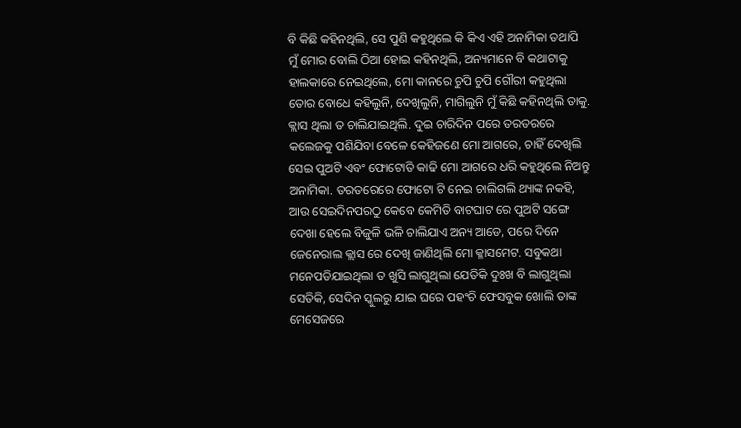ବି କିଛି କହିନଥିଲି, ସେ ପୁଣି କହୁଥିଲେ କି କିଏ ଏହି ଅନାମିକା ତଥାପି ମୁଁ ମୋର ବୋଲି ଠିଆ ହୋଇ କହିନଥିଲି, ଅନ୍ୟମାନେ ବି କଥାଟାକୁ ହାଲକାରେ ନେଇଥିଲେ, ମୋ କାନରେ ଚୁପି ଚୁପି ଗୌରୀ କହୁଥିଲା ତୋର ବୋଧେ କହିଲୁନି, ଦେଖିଲୁନି, ମାଗିଲୁନି ମୁଁ କିଛି କହିନଥିଲି ତାକୁ. କ୍ଲାସ ଥିଲା ତ ଚାଲିଯାଇଥିଲି. ଦୁଇ ଚାରିଦିନ ପରେ ତରତରରେ କଲେଜକୁ ପଶିଯିବା ବେଳେ କେହିଜଣେ ମୋ ଆଗରେ, ଚାହିଁ ଦେଖିଲି ସେଇ ପୁଅଟି ଏବଂ ଫୋଟୋତି କାଢି ମୋ ଆଗରେ ଧରି କହୁଥିଲେ ନିଅନ୍ତୁ ଅନାମିକା. ତରତରେରେ ଫୋଟୋ ଟି ନେଇ ଚାଲିଗଲି ଥ୍ୟାଙ୍କ ନକହି, ଆଉ ସେଇଦିନପରଠୁ କେବେ କେମିତି ବାଟଘାଟ ରେ ପୁଅଟି ସଙ୍ଗେ ଦେଖା ହେଲେ ବିଜୁଳି ଭଳି ଚାଲିଯାଏ ଅନ୍ୟ ଆଡେ, ପରେ ଦିନେ ଜେନେରାଲ କ୍ଲାସ ରେ ଦେଖି ଜାଣିଥିଲି ମୋ କ୍ଳାସମେଟ. ସବୁକଥା ମନେପଡିଯାଇଥିଲା ତ ଖୁସି ଲାଗୁଥିଲା ଯେତିକି ଦୁଃଖ ବି ଲାଗୁଥିଲା ସେତିକି, ସେଦିନ ସ୍କୁଲରୁ ଯାଇ ଘରେ ପହଂଚି ଫେସବୁକ ଖୋଲି ତାଙ୍କ ମେସେଜରେ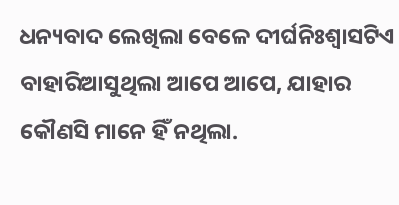ଧନ୍ୟବାଦ ଲେଖିଲା ବେଳେ ଦୀର୍ଘନିଃଶ୍ବାସଟିଏ ବାହାରିଆସୁଥିଲା ଆପେ ଆପେ, ଯାହାର କୌଣସି ମାନେ ହିଁ ନଥିଲା.